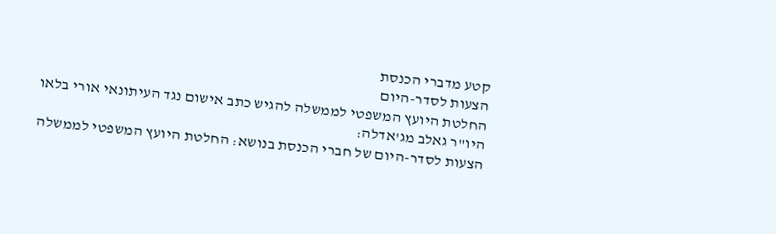קטע מדברי הכנסת
הצעות לסדר-היום
החלטת היועץ המשפטי לממשלה להגיש כתב אישום נגד העיתונאי אורי בלאו
היו"ר גאלב מג'אדלה:
הצעות לסדר-היום של חברי הכנסת בנושא: החלטת היועץ המשפטי לממשלה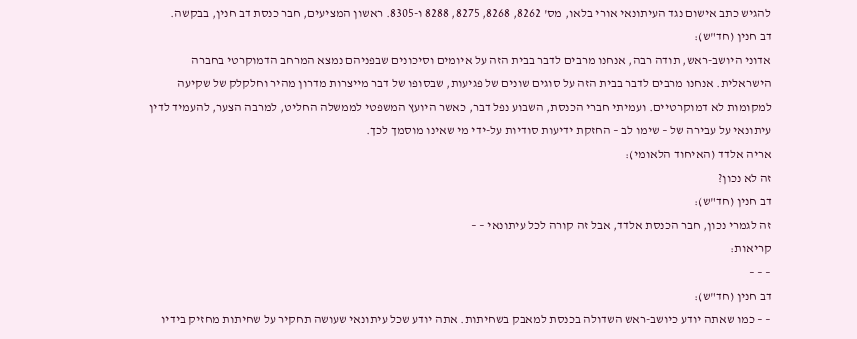להגיש כתב אישום נגד העיתונאי אורי בלאו, מס' 8262, 8268, 8275, 8288 ו-8305. ראשון המציעים, חבר כנסת דב חנין, בבקשה.
דב חנין (חד"ש):
אדוני היושב-ראש, תודה רבה, אנחנו מרבים לדבר בבית הזה על איומים וסיכונים שבפניהם נמצא המרחב הדמוקרטי בחברה הישראלית. אנחנו מרבים לדבר בבית הזה על סוגים שונים של פגיעות, שבסופו של דבר מייצרות מדרון מהיר וחלקלק של שקיעה למקומות לא דמוקרטיים. ועמיתי חברי הכנסת, השבוע נפל דבר, כאשר היועץ המשפטי לממשלה החליט, למרבה הצער, להעמיד לדין עיתונאי על עבירה של – שימו לב – החזקת ידיעות סודיות על-ידי מי שאינו מוסמך לכך.
אריה אלדד (האיחוד הלאומי):
זה לא נכון?
דב חנין (חד"ש):
זה לגמרי נכון, חבר הכנסת אלדד, אבל זה קורה לכל עיתונאי – –
קריאות:
– – –
דב חנין (חד"ש):
– – כמו שאתה יודע כיושב-ראש השדולה בכנסת למאבק בשחיתות. אתה יודע שכל עיתונאי שעושה תחקיר על שחיתות מחזיק בידיו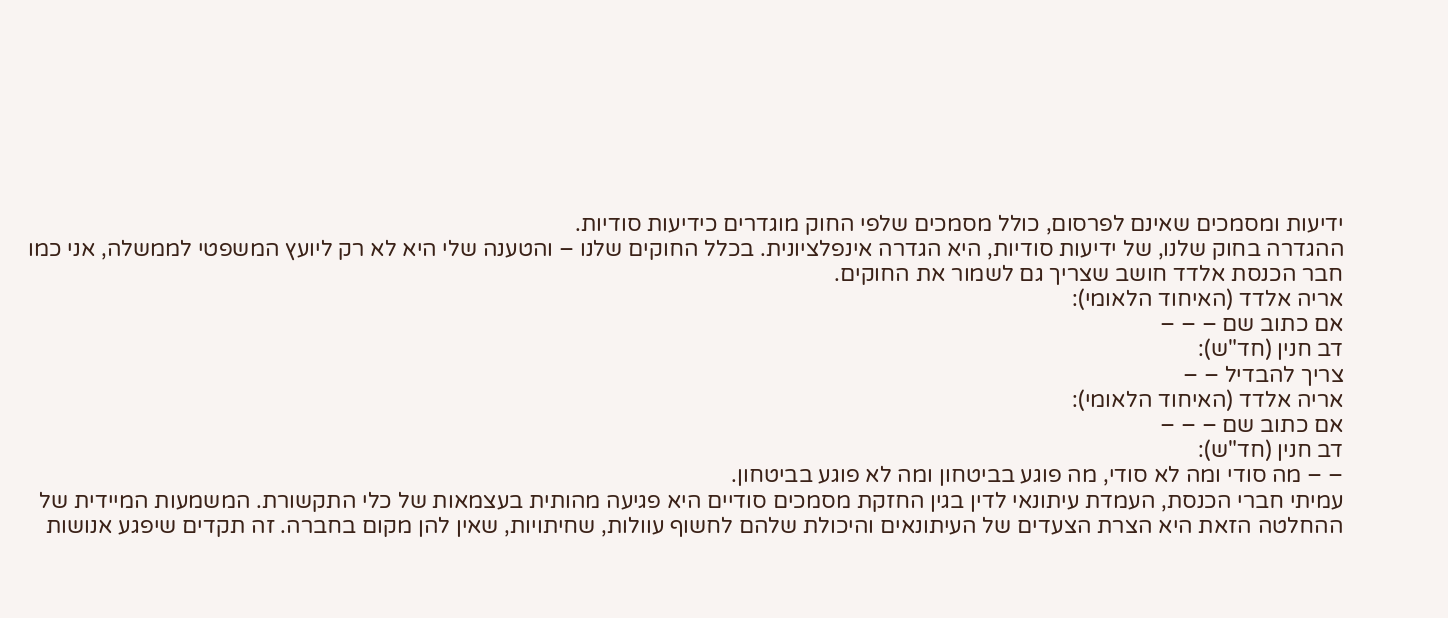ידיעות ומסמכים שאינם לפרסום, כולל מסמכים שלפי החוק מוגדרים כידיעות סודיות.
ההגדרה בחוק שלנו, של ידיעות סודיות, היא הגדרה אינפלציונית. בכלל החוקים שלנו – והטענה שלי היא לא רק ליועץ המשפטי לממשלה, אני כמו חבר הכנסת אלדד חושב שצריך גם לשמור את החוקים.
אריה אלדד (האיחוד הלאומי):
אם כתוב שם – – –
דב חנין (חד"ש):
צריך להבדיל – –
אריה אלדד (האיחוד הלאומי):
אם כתוב שם – – –
דב חנין (חד"ש):
– – מה סודי ומה לא סודי, מה פוגע בביטחון ומה לא פוגע בביטחון.
עמיתי חברי הכנסת, העמדת עיתונאי לדין בגין החזקת מסמכים סודיים היא פגיעה מהותית בעצמאות של כלי התקשורת. המשמעות המיידית של ההחלטה הזאת היא הצרת הצעדים של העיתונאים והיכולת שלהם לחשוף עוולות, שחיתויות, שאין להן מקום בחברה. זה תקדים שיפגע אנושות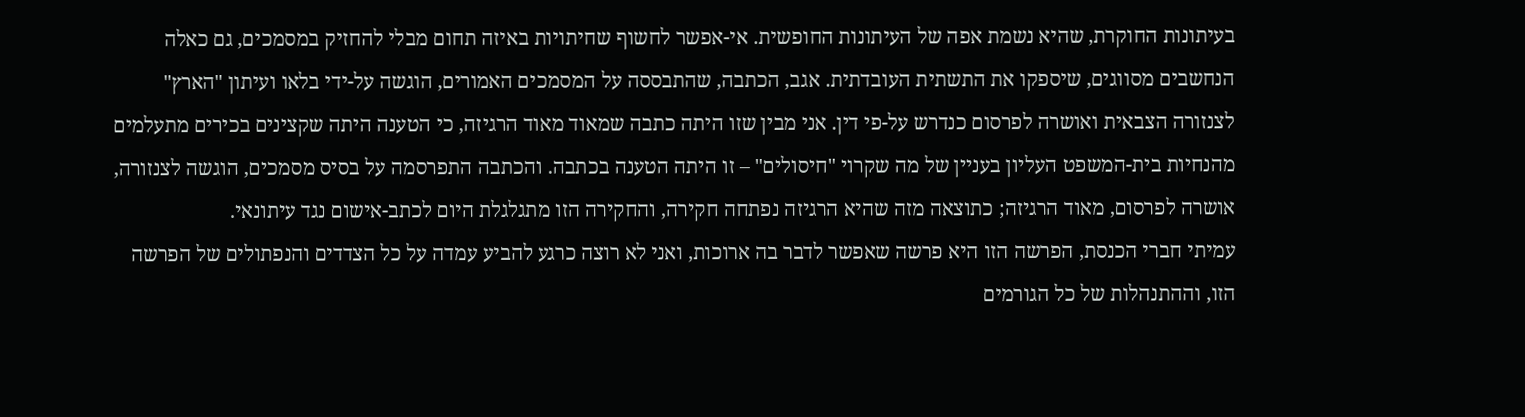בעיתונות החוקרת, שהיא נשמת אפה של העיתונות החופשית. אי-אפשר לחשוף שחיתויות באיזה תחום מבלי להחזיק במסמכים, גם כאלה הנחשבים מסווגים, שיספקו את התשתית העובדתית. אגב, הכתבה, שהתבססה על המסמכים האמורים, הוגשה על-ידי בלאו ועיתון "הארץ" לצנזורה הצבאית ואושרה לפרסום כנדרש על-פי דין. אני מבין שזו היתה כתבה שמאוד מאוד הרגיזה, כי הטענה היתה שקצינים בכירים מתעלמים מהנחיות בית-המשפט העליון בעניין של מה שקרוי "חיסולים" – זו היתה הטענה בכתבה. והכתבה התפרסמה על בסיס מסמכים, הוגשה לצנזורה, אושרה לפרסום, מאוד הרגיזה; כתוצאה מזה שהיא הרגיזה נפתחה חקירה, והחקירה הזו מתגלגלת היום לכתב-אישום נגד עיתונאי.
עמיתי חברי הכנסת, הפרשה הזו היא פרשה שאפשר לדבר בה ארוכות, ואני לא רוצה כרגע להביע עמדה על כל הצדדים והנפתולים של הפרשה הזו, וההתנהלות של כל הגורמים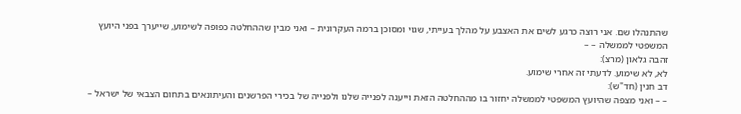שהתנהלו שם. אני רוצה כרגע לשים את האצבע על מהלך בעייתי, שגוי ומסוכן ברמה העקרונית – ואני מבין שההחלטה כפופה לשימוע, שייערך בפני היועץ המשפטי לממשלה – –
זהבה גלאון (מרצ):
לא, לא שימוע. לדעתי זה אחרי שימוע.
דב חנין (חד"ש):
– – ואני מצפה שהיועץ המשפטי לממשלה יחזור בו מההחלטה הזאת וייענה לפנייה שלנו ולפנייה של בכירי הפרשנים והעיתונאים בתחום הצבאי של ישראל –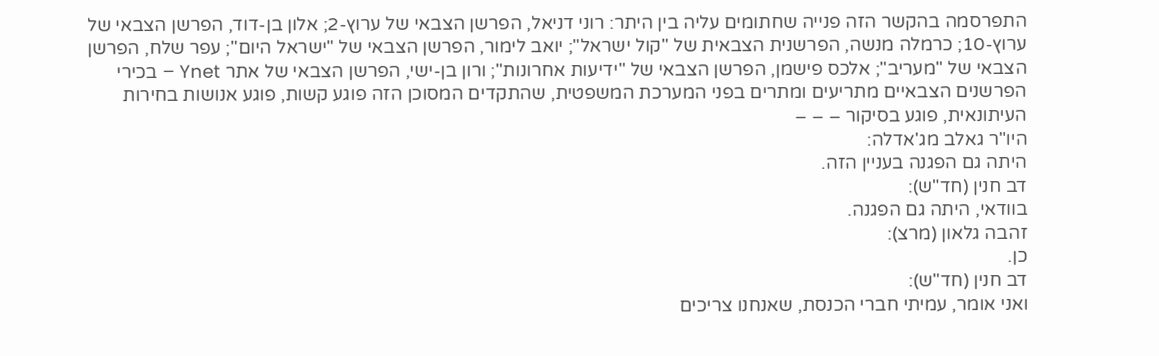התפרסמה בהקשר הזה פנייה שחתומים עליה בין היתר: רוני דניאל, הפרשן הצבאי של ערוץ-2; אלון בן-דוד, הפרשן הצבאי של ערוץ-10; כרמלה מנשה, הפרשנית הצבאית של "קול ישראל"; יואב לימור, הפרשן הצבאי של "ישראל היום"; עפר שלח, הפרשן הצבאי של "מעריב"; אלכס פישמן, הפרשן הצבאי של "ידיעות אחרונות"; ורון בן-ישי, הפרשן הצבאי של אתר Ynet – בכירי הפרשנים הצבאיים מתריעים ומתרים בפני המערכת המשפטית, שהתקדים המסוכן הזה פוגע קשות, פוגע אנושות בחירות העיתונאית, פוגע בסיקור – – –
היו"ר גאלב מג'אדלה:
היתה גם הפגנה בעניין הזה.
דב חנין (חד"ש):
בוודאי, היתה גם הפגנה.
זהבה גלאון (מרצ):
כן.
דב חנין (חד"ש):
ואני אומר, עמיתי חברי הכנסת, שאנחנו צריכים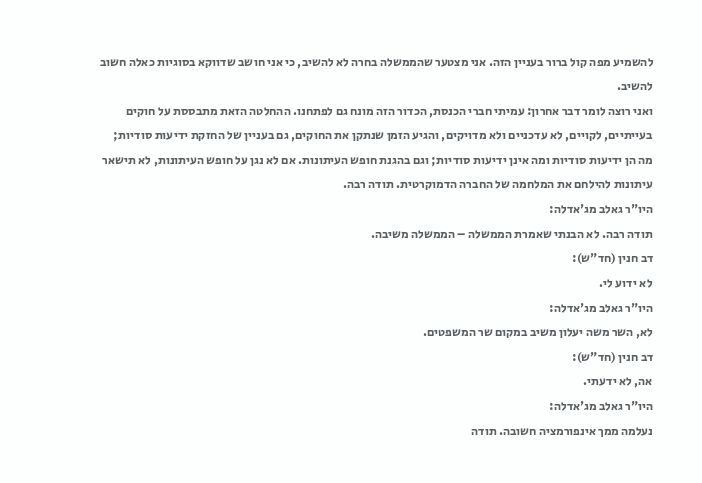להשמיע מפה קול ברור בעניין הזה. אני מצטער שהממשלה בחרה לא להשיב, כי אני חושב שדווקא בסוגיות כאלה חשוב להשיב.
ואני רוצה לומר דבר אחרון: עמיתי חברי הכנסת, הכדור הזה מונח גם לפתחנו. ההחלטה הזאת מתבססת על חוקים בעייתיים, לקויים, לא עדכניים ולא מדויקים, והגיע הזמן שנתקן את החוקים, גם בעניין של החזקת ידיעות סודיות; מה הן ידיעות סודיות ומה אינן ידיעות סודיות; וגם בהגנת חופש העיתונות. אם לא נגן על חופש העיתונות, לא תישאר עיתונות להילחם את המלחמה של החברה הדמוקרטית. תודה רבה.
היו"ר גאלב מג'אדלה:
תודה רבה. לא הבנתי שאמרת הממשלה – הממשלה משיבה.
דב חנין (חד"ש):
לא ידוע לי.
היו"ר גאלב מג'אדלה:
לא, השר משה יעלון משיב במקום שר המשפטים.
דב חנין (חד"ש):
אה, לא ידעתי.
היו"ר גאלב מג'אדלה:
נעלמה ממך אינפורמציה חשובה. תודה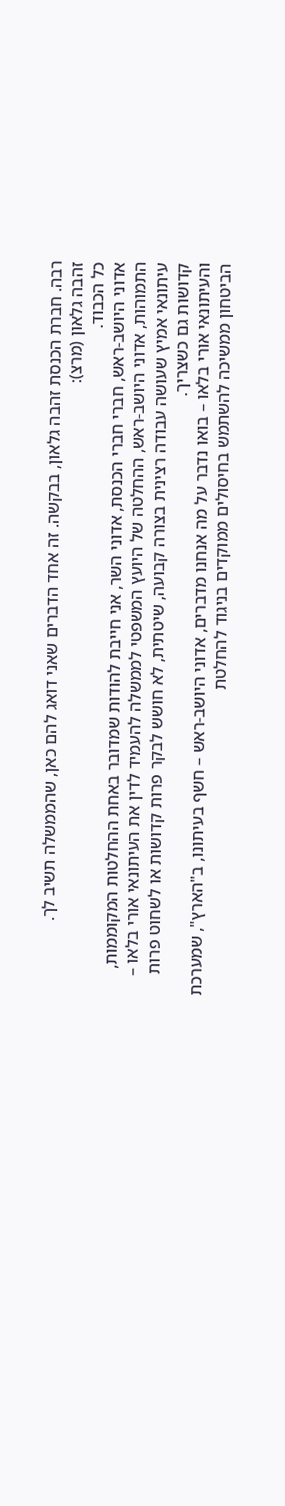רבה. חברת הכנסת זהבה גלאון, בבקשה. זה אחד הדברים שאני דואג להם כאן, שהממשלה תשיב לך.
זהבה גלאון (מרצ):
כל הכבוד.
אדוני היושב-ראש, חברי חברי הכנסת, אדוני השר, אני חייבת להודות שמדובר באחת ההחלטות המקוממות, התמוהות, אדוני היושב-ראש, ההחלטה של היועץ המשפטי לממשלה להעמיד לדין את העיתונאי אורי בלאו – עיתונאי אמיץ שעושה עבודה רצינית בצורה קבועה, שיטתית, לא חושש לבקר פרות קדושות או לשחוט פרות קדושות גם כשצריך.
והעיתונאי אורי בלאו – בואו נדבר על מה אנחנו מדברים, אדוני היושב-ראש – חשף בעיתונו, ב"הארץ", שמערכת הביטחון ממשיכה להשתמש בחיסולים ממוקדים בניגוד להחלטת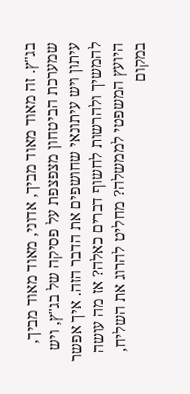בג"ץ. זה מאוד מאוד מביך, אדוני, מאוד מאוד מביך, שמערכת הביטחון מצפצפת על פסיקה של בג"ץ, ויש עיתון ויש עיתונאי שחושפים את הדבר הזה. איך אפשר להמשיך ולהרשות לחשוף דברים כאלה? אז מה עושה היועץ המשפטי לממשלה? מחליט להרוג את השליח, במקום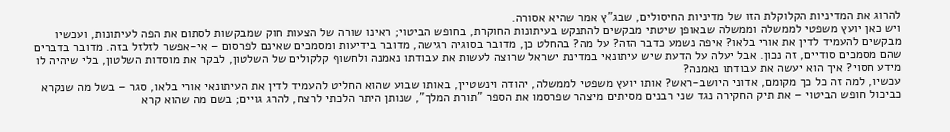להרוג את המדיניות הקלוקלת הזו של מדיניות החיסולים, שבג"ץ אמר שהיא אסורה.
ויש כאן יועץ משפטי לממשלה וממשלה שבאופן שיטתי מבקשים להתנקש בעיתונות החוקרת, בחופש הביטוי; ראינו שורה של הצעות חוק שמבקשות לסתום את הפה לעיתונות, ועכשיו מבקשים להעמיד לדין את אורי בלאו? איפה נשמע כדבר הזה? על מה? בהחלט כן, מדובר בסוגיה רגישה, מדובר בידיעות ומסמכים שאינם לפרסום – אי-אפשר לזלזל בזה. מדובר בדברים שהם מסמכים סודיים, זה נכון. אבל יעלה על הדעת שיש עיתונאי במדינת ישראל שרוצה לעשות את עבודתו נאמנה ולחשוף קלקולים של השלטון, לבקר את מוסדות השלטון, בלי שיהיה לו מידע חסוי? איך הוא יעשה את עבודתו נאמנה?
עכשיו, למה זה כל כך מקומם, אדוני היושב-ראש? אותו יועץ משפטי לממשלה, יהודה וינשטיין, באותו שבוע שהוא החליט להעמיד לדין את העיתונאי אורי בלאו, סגר – בשל מה שנקרא כביכול חופש הביטוי – את תיק החקירה נגד שני רבנים מסיתים מיצהר שפרסמו את הספר "תורת המלך", שנותן היתר הלכתי לרצח, להרג גויים; בשם מה שהוא קרא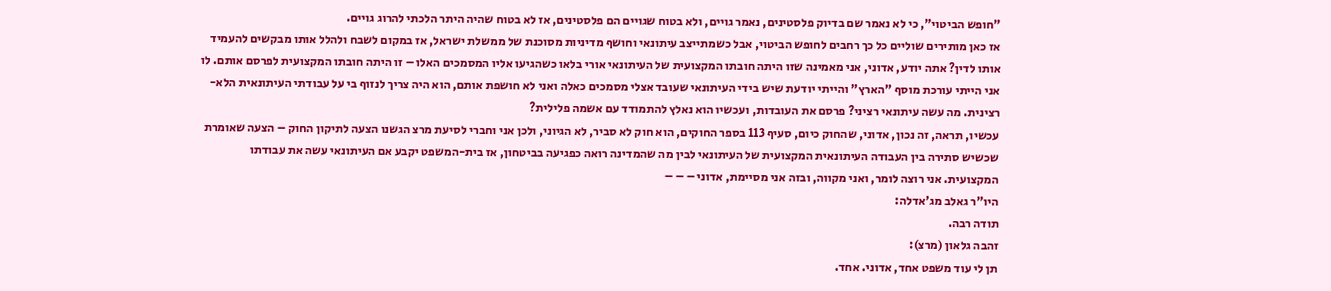"חופש הביטוי", כי לא נאמר שם בדיוק פלסטינים, נאמר גויים, ולא בטוח שגויים הם פלסטינים, אז לא בטוח שהיה היתר הלכתי להרוג גויים.
אז כאן מותירים שוליים כל כך רחבים לחופש הביטוי, אבל כשמתייצב עיתונאי וחושף מדיניות מסוכנת של ממשלת ישראל, אז במקום לשבח ולהלל אותו מבקשים להעמיד אותו לדין? אתה יודע, אדוני, אני מאמינה שזו היתה חובתו המקצועית של העיתונאי אורי בלאו כשהגיעו אליו המסמכים האלו – זו היתה חובתו המקצועית לפרסם אותם. לו אני הייתי עורכת מוסף "הארץ" והייתי יודעת שיש בידי העיתונאי שעובד אצלי מסמכים כאלה ואני לא חושפת אותם, הוא היה צריך לנזוף בי על עבודתי העיתונאית הלא-רצינית. מה עשה עיתונאי רציני? פרסם את העובדות, ועכשיו הוא נאלץ להתמודד עם אשמה פלילית?
עכשיו, תראה, זה נכון, אדוני, שהחוק כיום, סעיף 113 בספר החוקים, הוא חוק לא סביר, לא הגיוני, ולכן אני וחברי לסיעת מרצ הגשנו הצעה לתיקון החוק – הצעה שאומרת שכשיש סתירה בין העבודה העיתונאית המקצועית של העיתונאי לבין מה שהמדינה רואה כפגיעה בביטחון, אז בית-המשפט יקבע אם העיתונאי עשה את עבודתו המקצועית. אני רוצה לומר, ואני מקווה, ובזה אני מסיימת, אדוני – – –
היו"ר גאלב מג'אדלה:
תודה רבה.
זהבה גלאון (מרצ):
תן לי עוד משפט אחד, אדוני. אחד.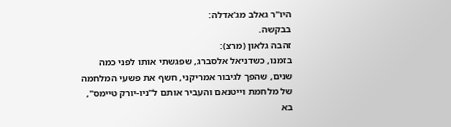היו"ר גאלב מג'אדלה:
בבקשה.
זהבה גלאון (מרצ):
בזמנו, כשדניאל אלסברג, שפגשתי אותו לפני כמה שנים, שהפך לגיבור אמריקני, חשף את פשעי המלחמה של מלחמת וייטנאם והעביר אותם ל"ניו-יורק טיימס", בא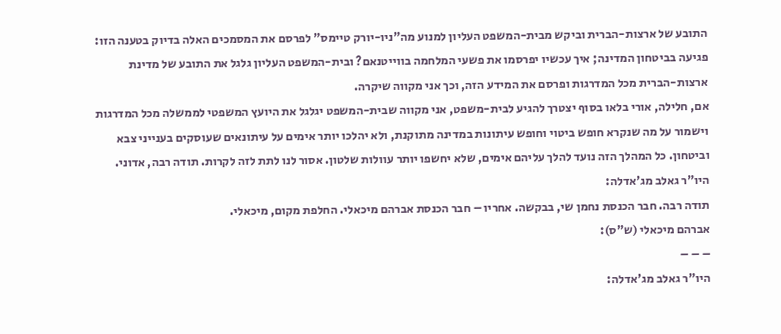התובע של ארצות-הברית וביקש מבית-המשפט העליון למנוע מה"ניו-יורק טיימס" לפרסם את המסמכים האלה בדיוק בטענה הזו: פגיעה בביטחון המדינה; איך עכשיו יפרסמו את פשעי המלחמה בווייטנאם? ובית-המשפט העליון גלגל את התובע של מדינת ארצות-הברית מכל המדרגות ופרסם את המידע הזה, וכך אני מקווה שיקרה.
אם, חלילה, אורי בלאו בסוף יצטרך להגיע לבית-משפט, אני מקווה שבית-המשפט יגלגל את היועץ המשפטי לממשלה מכל המדרגות וישמור על מה שנקרא חופש ביטוי וחופש עיתונות במדינה מתוקנת, ולא יהלכו יותר אימים על עיתונאים שעוסקים בענייני צבא וביטחון. כל המהלך הזה נועד להלך עליהם אימים, שלא יחשפו יותר עוולות שלטון. אסור לנו לתת לזה לקרות. תודה רבה, אדוני.
היו"ר גאלב מג'אדלה:
תודה רבה. חבר הכנסת נחמן שי, בבקשה. אחריו – חבר הכנסת אברהם מיכאלי. החלפת מקום, מיכאלי.
אברהם מיכאלי (ש"ס):
– – –
היו"ר גאלב מג'אדלה: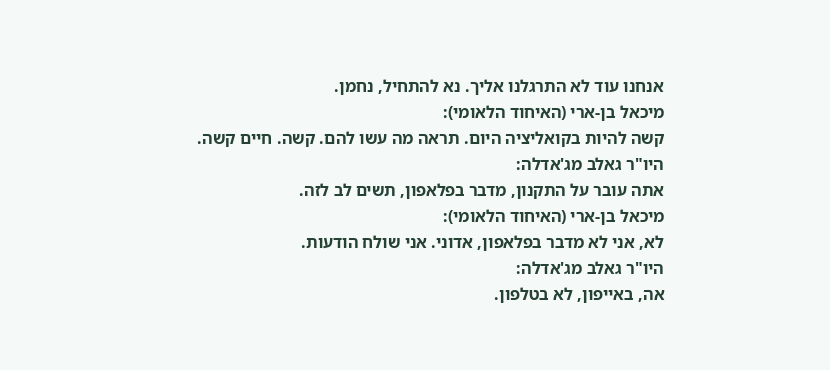אנחנו עוד לא התרגלנו אליך. נא להתחיל, נחמן.
מיכאל בן-ארי (האיחוד הלאומי):
קשה להיות בקואליציה היום. תראה מה עשו להם. קשה. חיים קשה.
היו"ר גאלב מג'אדלה:
אתה עובר על התקנון, מדבר בפלאפון, תשים לב לזה.
מיכאל בן-ארי (האיחוד הלאומי):
לא, אני לא מדבר בפלאפון, אדוני. אני שולח הודעות.
היו"ר גאלב מג'אדלה:
אה, באייפון, לא בטלפון.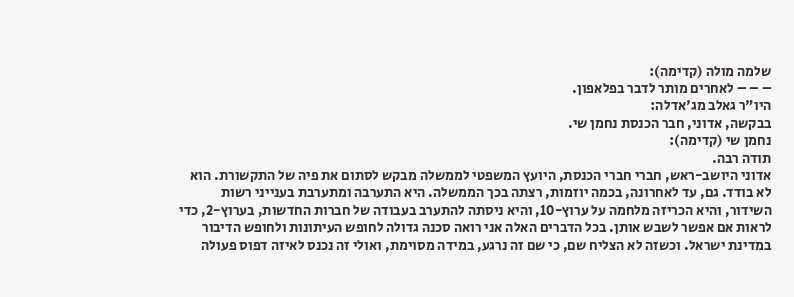שלמה מולה (קדימה):
– – – לאחרים מותר לדבר בפלאפון.
היו"ר גאלב מג'אדלה:
בבקשה, אדוני, חבר הכנסת נחמן שי.
נחמן שי (קדימה):
תודה רבה.
אדוני היושב-ראש, חברי חברי הכנסת, היועץ המשפטי לממשלה מבקש לסתום את פיה של התקשורת. הוא לא בודד. גם, עד לאחרונה, בכמה יוזמות, רצתה בכך הממשלה. היא התערבה ומתערבת בענייני רשות השידור, והיא הכריזה מלחמה על ערוץ-10, והיא ניסתה להתערב בעבודה של חברות החדשות, בערוץ-2, כדי לראות אם אפשר לשבש אותן. בכל הדברים האלה אני רואה סכנה גדולה לחופש העיתונות ולחופש הדיבור במדינת ישראל. וכשזה לא הצליח שם, כי שם זה נרגע, במידה מסוימת, ואולי זה נכנס לאיזה דפוס פעולה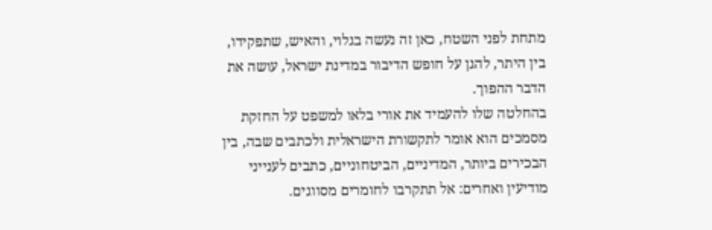מתחת לפני השטח, כאן זה נעשה בגלוי, והאיש, שתפקידו, בין היתר, להגן על חופש הדיבור במדינת ישראל, עושה את הדבר ההפוך.
בהחלטה שלו להעמיד את אורי בלאו למשפט על החזקת מסמכים הוא אומר לתקשורת הישראלית ולכתבים שבה, בין הבכירים ביותר, המדיניים, הביטחוניים, כתבים לענייני מודיעין ואחרים: אל תתקרבו לחומרים מסווגים.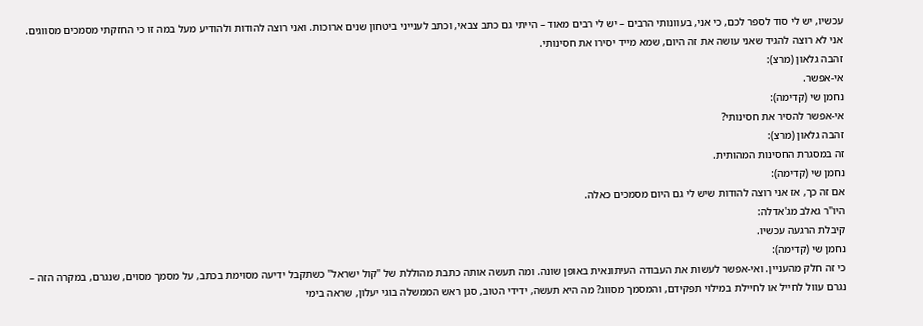עכשיו, יש לי סוד לספר לכם, כי אני, בעוונותי הרבים – יש לי רבים מאוד – הייתי גם כתב צבאי, וכתב לענייני ביטחון שנים ארוכות. ואני רוצה להודות ולהודיע מעל במה זו כי החזקתי מסמכים מסווגים. אני לא רוצה להגיד שאני עושה את זה היום, שמא מייד יסירו את חסינותי.
זהבה גלאון (מרצ):
אי-אפשר.
נחמן שי (קדימה):
אי-אפשר להסיר את חסינותי?
זהבה גלאון (מרצ):
זה במסגרת החסינות המהותית.
נחמן שי (קדימה):
אם זה כך, אז אני רוצה להודות שיש לי גם היום מסמכים כאלה.
היו"ר גאלב מג'אדלה:
קיבלת הרגעה עכשיו.
נחמן שי (קדימה):
כי זה חלק מהעניין. ואי-אפשר לעשות את העבודה העיתונאית באופן שונה. ומה תעשה אותה כתבת מהוללת של "קול ישראל" כשתקבל ידיעה מסוימת בכתב, על מסמך מסוים, שנגרם, במקרה הזה – נגרם עוול לחייל או לחיילת במילוי תפקידם, והמסמך מסווג? מה היא תעשה, ידידי הטוב, סגן ראש הממשלה בוגי יעלון, שראה בימי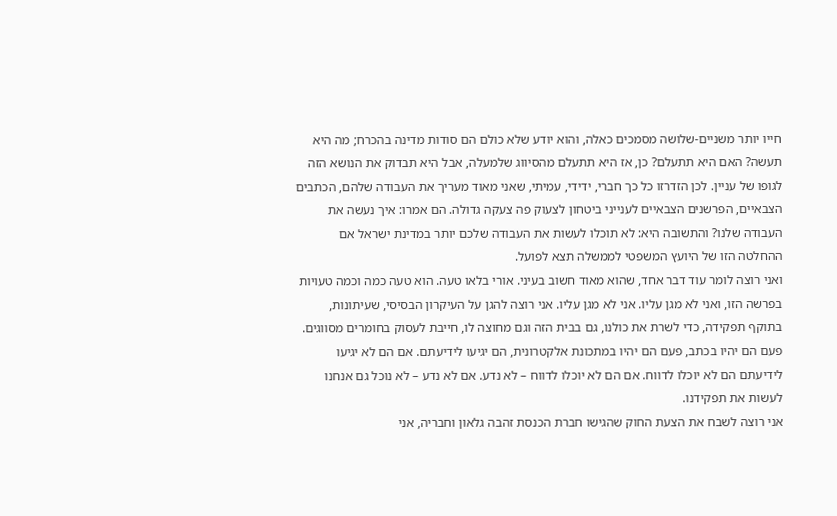חייו יותר משניים-שלושה מסמכים כאלה, והוא יודע שלא כולם הם סודות מדינה בהכרח; מה היא תעשה? האם היא תתעלם? כן, אז היא תתעלם מהסיווג שלמעלה, אבל היא תבדוק את הנושא הזה לגופו של עניין. לכן הזדרזו כל כך חברי, ידידי, עמיתי, שאני מאוד מעריך את העבודה שלהם, הכתבים הצבאיים, הפרשנים הצבאיים לענייני ביטחון לצעוק פה צעקה גדולה. הם אמרו: איך נעשה את העבודה שלנו? והתשובה היא: לא תוכלו לעשות את העבודה שלכם יותר במדינת ישראל אם ההחלטה הזו של היועץ המשפטי לממשלה תצא לפועל.
ואני רוצה לומר עוד דבר אחד, שהוא מאוד חשוב בעיני. אורי בלאו טעה. הוא טעה כמה וכמה טעויות בפרשה הזו, ואני לא מגן עליו. אני לא מגן עליו. אני רוצה להגן על העיקרון הבסיסי, שעיתונות, בתוקף תפקידה, כדי לשרת את כולנו, גם בבית הזה וגם מחוצה לו, חייבת לעסוק בחומרים מסווגים. פעם הם יהיו בכתב, פעם הם יהיו במתכונת אלקטרונית, הם יגיעו לידיעתם. אם הם לא יגיעו לידיעתם הם לא יוכלו לדווח. אם הם לא יוכלו לדווח – לא נדע. אם לא נדע – לא נוכל גם אנחנו לעשות את תפקידנו.
אני רוצה לשבח את הצעת החוק שהגישו חברת הכנסת זהבה גלאון וחבריה, אני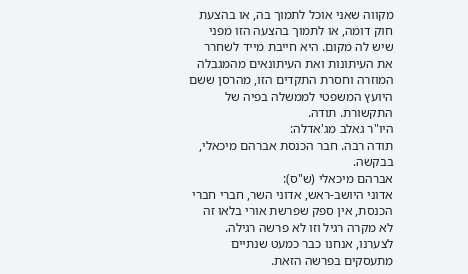מקווה שאני אוכל לתמוך בה, או בהצעת חוק דומה, או לתמוך בהצעה הזו מפני שיש לה מקום. היא חייבת מייד לשחרר את העיתונות ואת העיתונאים מהמגבלה המוזרה וחסרת התקדים הזו, מהרסן ששם היועץ המשפטי לממשלה בפיה של התקשורת. תודה.
היו"ר גאלב מג'אדלה:
תודה רבה. חבר הכנסת אברהם מיכאלי, בבקשה.
אברהם מיכאלי (ש"ס):
אדוני היושב-ראש, אדוני השר, חברי חברי הכנסת, אין ספק שפרשת אורי בלאו זה לא מקרה רגיל וזו לא פרשה רגילה. לצערנו, אנחנו כבר כמעט שנתיים מתעסקים בפרשה הזאת.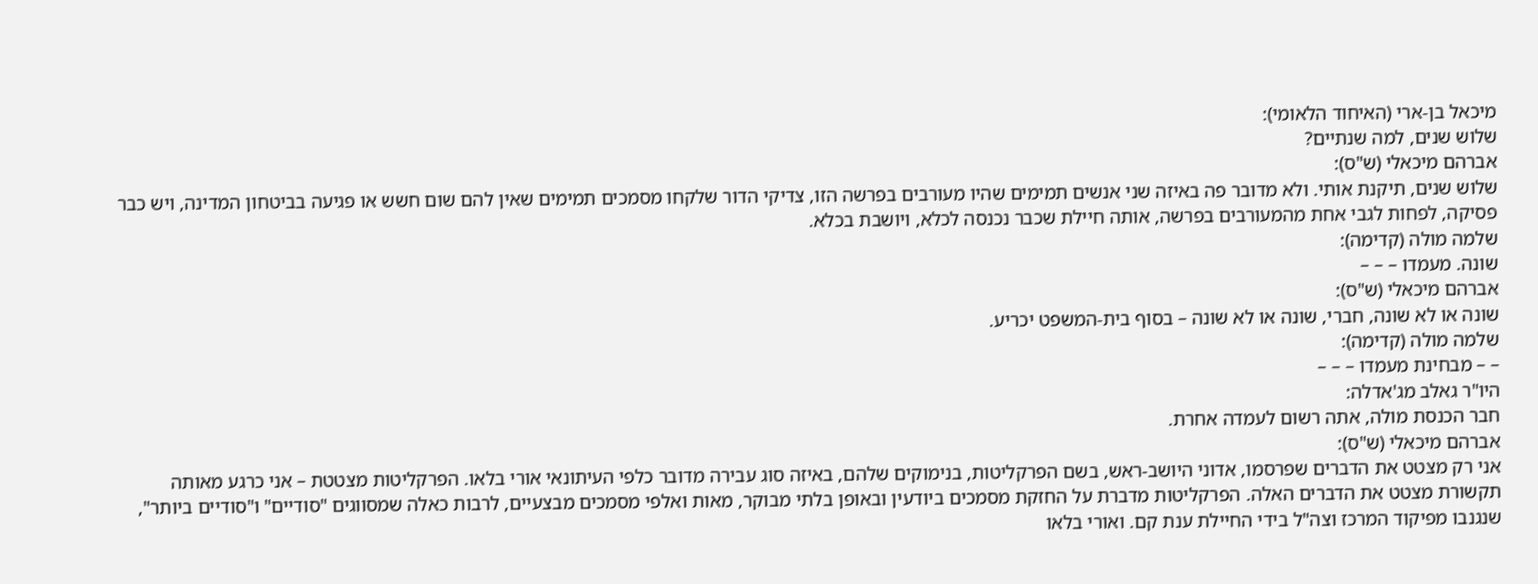מיכאל בן-ארי (האיחוד הלאומי):
שלוש שנים, למה שנתיים?
אברהם מיכאלי (ש"ס):
שלוש שנים, תיקנת אותי. ולא מדובר פה באיזה שני אנשים תמימים שהיו מעורבים בפרשה הזו, צדיקי הדור שלקחו מסמכים תמימים שאין להם שום חשש או פגיעה בביטחון המדינה, ויש כבר פסיקה, לפחות לגבי אחת מהמעורבים בפרשה, אותה חיילת שכבר נכנסה לכלא, ויושבת בכלא.
שלמה מולה (קדימה):
שונה. מעמדו – – –
אברהם מיכאלי (ש"ס):
שונה או לא שונה, חברי, שונה או לא שונה – בסוף בית-המשפט יכריע.
שלמה מולה (קדימה):
– – מבחינת מעמדו – – –
היו"ר גאלב מג'אדלה:
חבר הכנסת מולה, אתה רשום לעמדה אחרת.
אברהם מיכאלי (ש"ס):
אני רק מצטט את הדברים שפרסמו, אדוני היושב-ראש, בשם הפרקליטות, בנימוקים שלהם, באיזה סוג עבירה מדובר כלפי העיתונאי אורי בלאו. הפרקליטות מצטטת – אני כרגע מאותה תקשורת מצטט את הדברים האלה. הפרקליטות מדברת על החזקת מסמכים ביודעין ובאופן בלתי מבוקר, מאות ואלפי מסמכים מבצעיים, לרבות כאלה שמסווגים "סודיים" ו"סודיים ביותר", שנגנבו מפיקוד המרכז וצה"ל בידי החיילת ענת קם. ואורי בלאו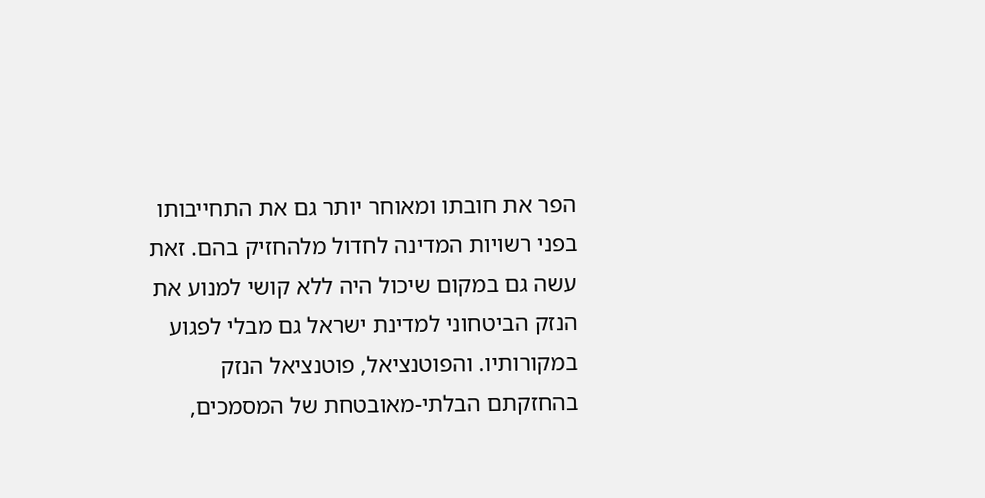הפר את חובתו ומאוחר יותר גם את התחייבותו בפני רשויות המדינה לחדול מלהחזיק בהם. זאת עשה גם במקום שיכול היה ללא קושי למנוע את הנזק הביטחוני למדינת ישראל גם מבלי לפגוע במקורותיו. והפוטנציאל, פוטנציאל הנזק בהחזקתם הבלתי-מאובטחת של המסמכים,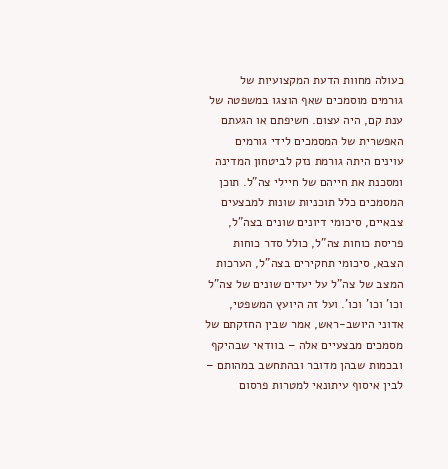כעולה מחוות הדעת המקצועיות של גורמים מוסמכים שאף הוצגו במשפטה של ענת קם, היה עצום. חשיפתם או הגעתם האפשרית של המסמכים לידי גורמים עוינים היתה גורמת נזק לביטחון המדינה ומסכנת את חייהם של חיילי צה"ל. תוכן המסמכים כלל תוכניות שונות למבצעים צבאיים, סיכומי דיונים שונים בצה"ל, פריסת כוחות צה"ל, כולל סדר כוחות הצבא, סיכומי תחקירים בצה"ל, הערכות המצב של צה"ל על יעדים שונים של צה"ל וכו' וכו' וכו'. ועל זה היועץ המשפטי, אדוני היושב-ראש, אמר שבין החזקתם של מסמכים מבצעיים אלה – בוודאי שבהיקף ובכמות שבהן מדובר ובהתחשב במהותם – לבין איסוף עיתונאי למטרות פרסום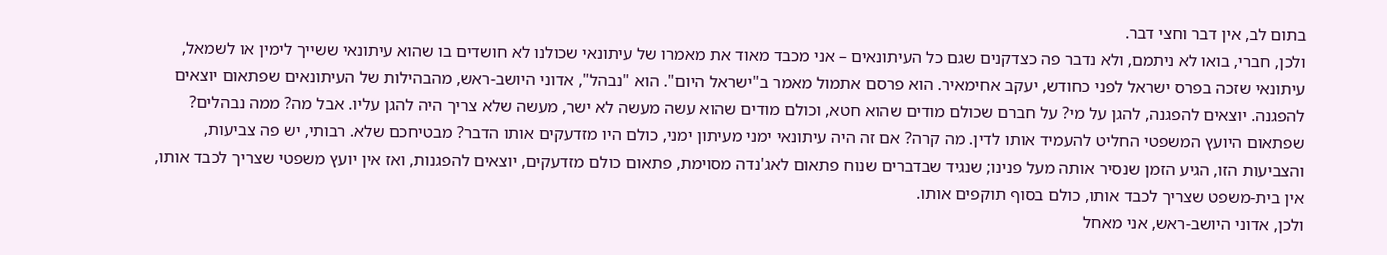בתום לב, אין דבר וחצי דבר.
ולכן, חברי, בואו לא ניתמם, ולא נדבר פה כצדקנים שגם כל העיתונאים – אני מכבד מאוד את מאמרו של עיתונאי שכולנו לא חושדים בו שהוא עיתונאי ששייך לימין או לשמאל, עיתונאי שזכה בפרס ישראל לפני כחודש, יעקב אחימאיר. הוא פרסם אתמול מאמר ב"ישראל היום". הוא "נבהל", אדוני היושב-ראש, מהבהילות של העיתונאים שפתאום יוצאים להפגנה. יוצאים להפגנה, להגן על מי? על חברם שכולם מודים שהוא חטא, וכולם מודים שהוא עשה מעשה לא ישר, מעשה שלא צריך היה להגן עליו. אבל מה? ממה נבהלים? שפתאום היועץ המשפטי החליט להעמיד אותו לדין. מה קרה? אם זה היה עיתונאי ימני מעיתון ימני, כולם היו מזדעקים אותו הדבר? מבטיחכם שלא. רבותי, יש פה צביעות, והצביעות הזו, הגיע הזמן שנסיר אותה מעל פנינו; שנגיד שבדברים שנוח פתאום לאג'נדה מסוימת, פתאום כולם מזדעקים, יוצאים להפגנות, ואז אין יועץ משפטי שצריך לכבד אותו, אין בית-משפט שצריך לכבד אותו, כולם בסוף תוקפים אותו.
ולכן, אדוני היושב-ראש, אני מאחל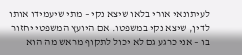לעיתונאי אורי בלאו שיצא נקי – מתי שיעמידו אותו לדין, שיצא נקי במשפטו. אם היועץ המשפטי יחזור בו – אני כרגע גם לא יכול לתקוף מראש מה הוא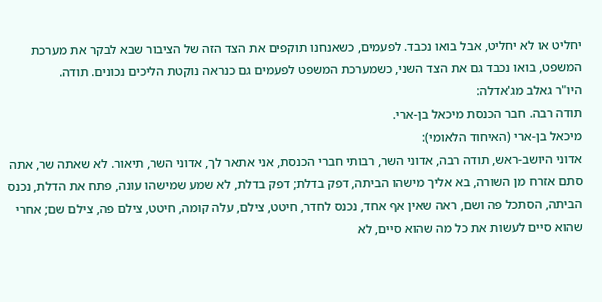יחליט או לא יחליט, אבל בואו נכבד. לפעמים, כשאנחנו תוקפים את הצד הזה של הציבור שבא לבקר את מערכת המשפט, בואו נכבד גם את הצד השני, כשמערכת המשפט לפעמים גם כנראה נוקטת הליכים נכונים. תודה.
היו"ר גאלב מג'אדלה:
תודה רבה. חבר הכנסת מיכאל בן-ארי.
מיכאל בן-ארי (האיחוד הלאומי):
אדוני היושב-ראש, תודה רבה, אדוני השר, רבותי חברי הכנסת, אני אתאר לך, אדוני השר, תיאור. לא שאתה שר, אתה סתם אזרח מן השורה, בא אליך מישהו הביתה, דפק בדלת; דפק בדלת, לא שמע שמישהו עונה, פתח את הדלת, נכנס הביתה, הסתכל פה ושם, ראה שאין אף אחד, נכנס לחדר, חיטט, צילם, עלה קומה, חיטט, צילם פה, צילם שם; אחרי שהוא סיים לעשות את כל מה שהוא סיים, לא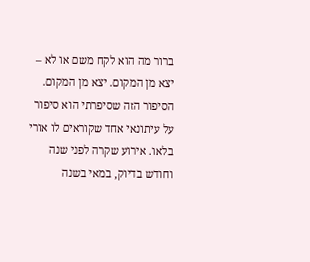ברור מה הוא לקח משם או לא – יצא מן המקום. יצא מן המקום.
הסיפור הזה שסיפרתי הוא סיפור על עיתונאי אחד שקוראים לו אורי בלאו. אירוע שקרה לפני שנה וחודש בדיוק, במאי בשנה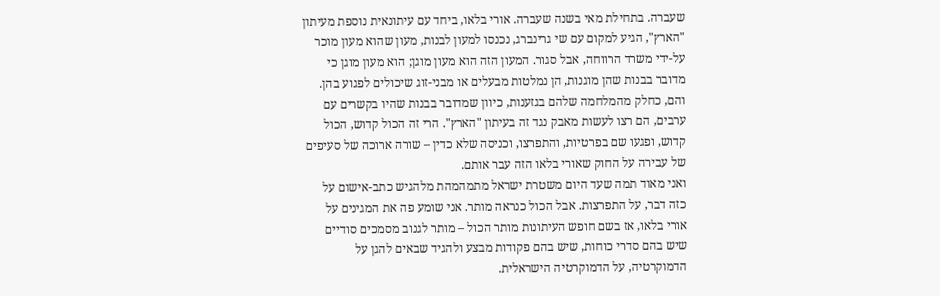שעברה. בתחילת מאי בשנה שעברה. אורי בלאו, ביחד עם עיתונאית נוספת מעיתון "הארץ", הגיע למקום עם שי גרינברג, נכנסו למעון לבנות, מעון שהוא מעון מוכר על-ידי משרד הרווחה, אבל סגור. המעון הזה הוא מעון מוגן; הוא מעון מוגן כי מדובר בבנות שהן מוגנות, הן נמלטות מבעלים או מבני-זוג שיכולים לפגוע בהן. והם, כחלק מהמלחמה שלהם בגזענות, כיוון שמדובר בבנות שהיו בקשרים עם ערבים, הם רצו לעשות מאבק נגד זה בעיתון "הארץ". הרי זה הכול קדוש, הכול קדוש, ופגעו שם בפרטיות, והתפרצו, וכניסה שלא כדין – שורה ארוכה של סעיפים של עבירה על החוק שאורי בלאו הזה עבר אותם.
ואני מאוד תמה שעד היום משטרת ישראל מתמהמהת מלהגיש כתב-אישום על כזה דבר, על התפרצות. אבל הכול כנראה מותר. אני שומע פה את המגינים על אורי בלאו, אז בשם חופש העיתונות מותר הכול – מותר לגנוב מסמכים סודיים שיש בהם סדרי כוחות, שיש בהם פקודות מבצע ולהגיד שבאים להגן על הדמוקרטיה, על הדמוקרטיה הישראלית.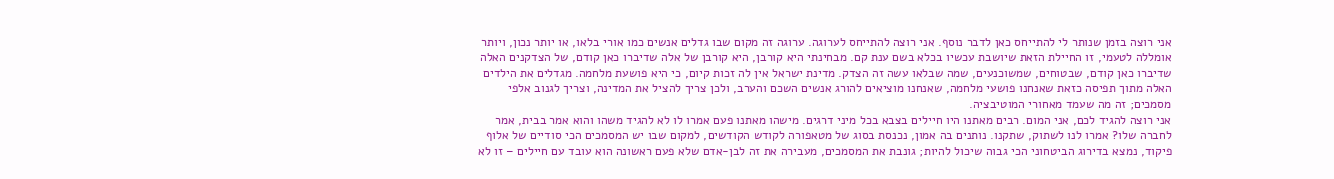אני רוצה בזמן שנותר לי להתייחס כאן לדבר נוסף. אני רוצה להתייחס לערוגה. ערוגה זה מקום שבו גדלים אנשים כמו אורי בלאו, או יותר נכון, ויותר אומללה לטעמי, זו החיילת הזאת שיושבת עכשיו בכלא בשם ענת קם. מבחינתי היא קורבן, היא קורבן של אלה שדיברו כאן קודם, של הצדקנים האלה שדיברו כאן קודם, שבטוחים, שמשוכנעים, שמה שבלאו עשה זה הצדק. מדינת ישראל אין לה זכות קיום, כי היא פושעת מלחמה. מגדלים את הילדים האלה מתוך תפיסה כזאת שאנחנו פושעי מלחמה, שאנחנו מוציאים להורג אנשים השכם והערב, ולכן צריך להציל את המדינה, וצריך לגנוב אלפי מסמכים; זה מה שעמד מאחורי המוטיבציה.
אני רוצה להגיד לכם, אני המום. רבים מאתנו היו חיילים בצבא בכל מיני דרגים. מישהו מאתנו פעם אמרו לו לא להגיד משהו והוא אמר בבית, אמר לחברה שלו? אמרו לנו לשתוק, שתקנו. נותנים בה אמון, נכנסת בסוג של מטאפורה לקודש הקודשים, למקום שבו יש המסמכים הכי סודיים של אלוף פיקוד, נמצא בדירוג הביטחוני הכי גבוה שיכול להיות; גונבת את המסמכים, מעבירה את זה לבן-אדם שלא פעם ראשונה הוא עובד עם חיילים – זו לא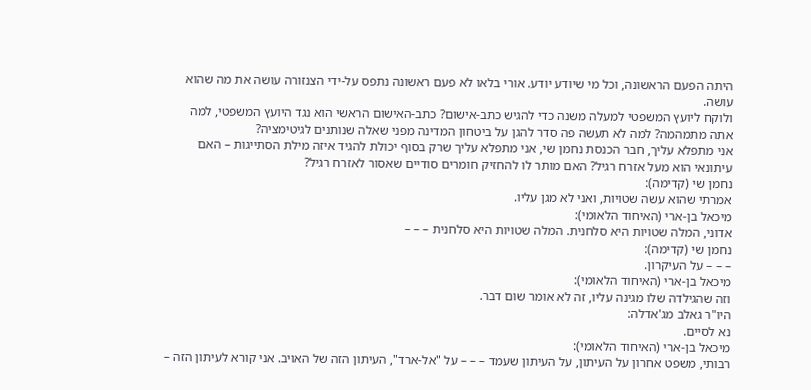היתה הפעם הראשונה, וכל מי שיודע יודע. אורי בלאו לא פעם ראשונה נתפס על-ידי הצנזורה עושה את מה שהוא עושה.
ולוקח ליועץ המשפטי למעלה משנה כדי להגיש כתב-אישום? כתב-האישום הראשי הוא נגד היועץ המשפטי, למה אתה מתמהמה? למה לא תעשה פה סדר להגן על ביטחון המדינה מפני שאלה שנותנים לגיטימציה?
אני מתפלא עליך, חבר הכנסת נחמן שי, אני מתפלא עליך שרק בסוף יכולת להגיד איזה מילת הסתייגות – האם עיתונאי הוא מעל אזרח רגיל? האם מותר לו להחזיק חומרים סודיים שאסור לאזרח רגיל?
נחמן שי (קדימה):
אמרתי שהוא עשה שטויות, ואני לא מגן עליו.
מיכאל בן-ארי (האיחוד הלאומי):
אדוני, המלה שטויות היא סלחנית. המלה שטויות היא סלחנית – – –
נחמן שי (קדימה):
– – – על העיקרון.
מיכאל בן-ארי (האיחוד הלאומי):
וזה שהגילדה שלו מגינה עליו, זה לא אומר שום דבר.
היו"ר גאלב מג'אדלה:
נא לסיים.
מיכאל בן-ארי (האיחוד הלאומי):
רבותי, משפט אחרון על העיתון, על העיתון שעמד – – – על "אל-ארד", העיתון הזה של האויב. אני קורא לעיתון הזה –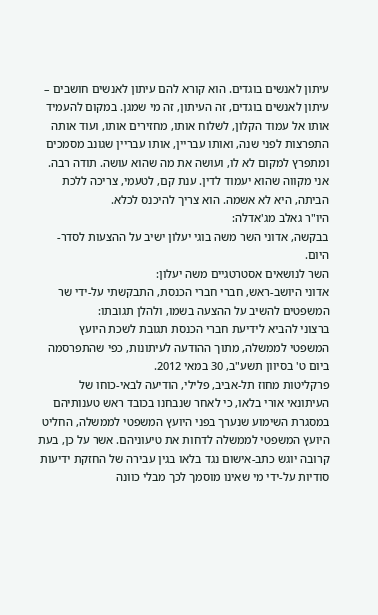עיתון לאנשים בוגדים. הוא קורא להם עיתון לאנשים חושבים – עיתון לאנשים בוגדים, זה העיתון, זה מי שמגן. במקום להעמיד אותו אל עמוד הקלון, לשלוח אותו, מחזירים אותו, ועוד אותה התפרצות לפני שנה, ואותו עבריין, אותו עבריין שגונב מסמכים ומתפרץ למקום לא לו, ועושה את מה שהוא עושה. תודה רבה.
אני מקווה שהוא יעמוד לדין. ענת קם, לטעמי, צריכה ללכת הביתה, היא לא אשמה. הוא צריך להיכנס לכלא.
היו"ר גאלב מג'אדלה:
בבקשה, אדוני השר משה בוגי יעלון ישיב על ההצעות לסדר-היום.
השר לנושאים אסטרטגיים משה יעלון:
אדוני היושב-ראש, חברי חברי הכנסת, התבקשתי על-ידי שר המשפטים להשיב על ההצעה בשמו, ולהלן תגובתו:
ברצוני להביא לידיעת חברי הכנסת תגובת לשכת היועץ המשפטי לממשלה, מתוך ההודעה לעיתונות, כפי שהתפרסמה ביום ט' בסיוון תשע"ב, 30 במאי 2012.
פרקליטות מחוז תל-אביב, פלילי, הודיעה לבאי-כוחו של העיתונאי אורי בלאו, כי לאחר שנבחנו בכובד ראש טענותיהם במסגרת השימוע שנערך בפני היועץ המשפטי לממשלה, החליט היועץ המשפטי לממשלה לדחות את טיעוניהם. אשר על כן, בעת קרובה יוגש כתב-אישום נגד בלאו בגין עבירה של החזקת ידיעות סודיות על-ידי מי שאינו מוסמך לכך מבלי כוונה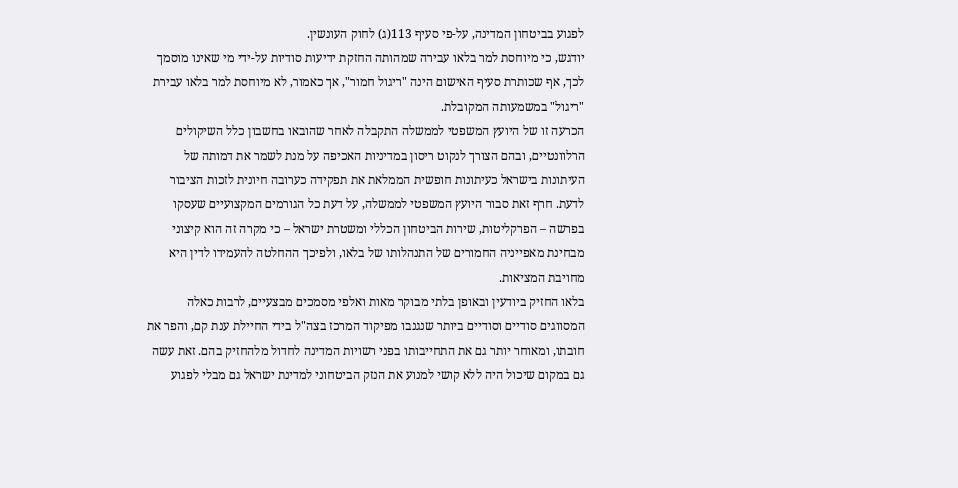לפגוע בביטחון המדינה, על-פי סעיף 113(ג) לחוק העונשין.
יודגש, כי מיוחסת למר בלאו עבירה שמהותה החזקת ידיעות סודיות על-ידי מי שאינו מוסמך לכך, אף שכותרת סעיף האישום הינה "ריגול חמור", אך כאמור, לא מיוחסת למר בלאו עבירת "ריגול" במשמעותה המקובלת.
הכרעה זו של היועץ המשפטי לממשלה התקבלה לאחר שהובאו בחשבון כלל השיקולים הרלוונטיים, ובהם הצורך לנקוט ריסון במדיניות האכיפה על מנת לשמר את דמותה של העיתונות בישראל כעיתונות חופשית הממלאת את תפקידה כערובה חיונית לזכות הציבור לדעת. חרף זאת סבור היועץ המשפטי לממשלה, על דעת כל הגורמים המקצועיים שעסקו בפרשה – הפרקליטות, שירות הביטחון הכללי ומשטרת ישראל – כי מקרה זה הוא קיצוני מבחינת מאפייניה החמורים של התנהלותו של בלאו, ולפיכך ההחלטה להעמידו לדין היא מחויבת המציאות.
בלאו החזיק ביודעין ובאופן בלתי מבוקר מאות ואלפי מסמכים מבצעיים, לרבות כאלה המסווגים סודיים וסודיים ביותר שנגנבו מפיקוד המרכז בצה"ל בידי החיילת ענת קם, והפר את חובתו, ומאוחר יותר גם את התחייבותו בפני רשויות המדינה לחדול מלהחזיק בהם. זאת עשה גם במקום שיכול היה ללא קושי למנוע את הנזק הביטחוני למדינת ישראל גם מבלי לפגוע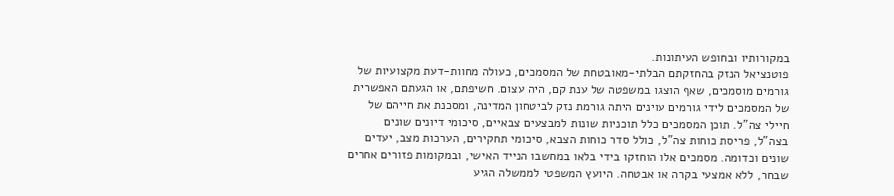במקורותיו ובחופש העיתונות.
פוטנציאל הנזק בהחזקתם הבלתי-מאובטחת של המסמכים, כעולה מחוות-דעת מקצועיות של גורמים מוסמכים, שאף הוצגו במשפטה של ענת קם, היה עצום. חשיפתם, או הגעתם האפשרית של המסמכים לידי גורמים עוינים היתה גורמת נזק לביטחון המדינה, ומסכנת את חייהם של חיילי צה"ל. תוכן המסמכים כלל תוכניות שונות למבצעים צבאיים, סיכומי דיונים שונים בצה"ל, פריסת כוחות צה"ל, כולל סדר כוחות הצבא, סיכומי תחקירים, הערכות מצב, יעדים שונים וכדומה. מסמכים אלו הוחזקו בידי בלאו במחשבו הנייד האישי, ובמקומות פזורים אחרים שבחר, ללא אמצעי בקרה או אבטחה. היועץ המשפטי לממשלה הגיע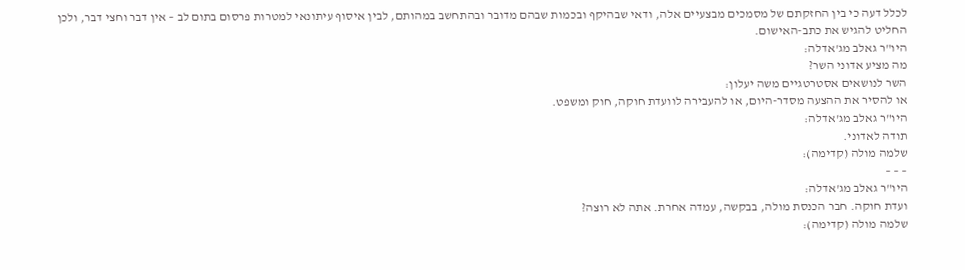לכלל דעה כי בין החזקתם של מסמכים מבצעיים אלה, ודאי שבהיקף ובכמות שבהם מדובר ובהתחשב במהותם, לבין איסוף עיתונאי למטרות פרסום בתום לב – אין דבר וחצי דבר, ולכן החליט להגיש את כתב-האישום.
היו"ר גאלב מג'אדלה:
מה מציע אדוני השר?
השר לנושאים אסטרטגיים משה יעלון:
או להסיר את ההצעה מסדר-היום, או להעבירה לוועדת חוקה, חוק ומשפט.
היו"ר גאלב מג'אדלה:
תודה לאדוני.
שלמה מולה (קדימה):
– – –
היו"ר גאלב מג'אדלה:
ועדת חוקה. חבר הכנסת מולה, בבקשה, עמדה אחרת. אתה לא רוצה?
שלמה מולה (קדימה):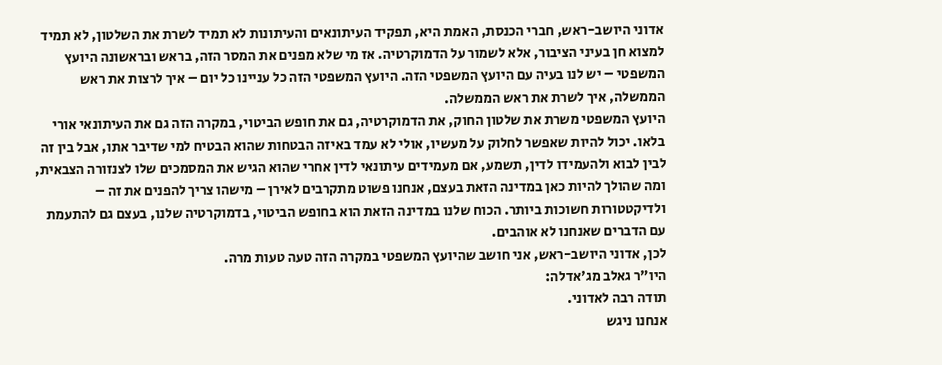אדוני היושב-ראש, חברי הכנסת, האמת היא, תפקיד העיתונאים והעיתונות לא תמיד לשרת את השלטון, לא תמיד למצוא חן בעיני הציבור, אלא לשמור על הדמוקרטיה. אז מי שלא מפנים את המסר הזה, בראש ובראשונה היועץ המשפטי – יש לנו בעיה עם היועץ המשפטי הזה. היועץ המשפטי הזה כל עניינו כל יום – איך לרצות את ראש הממשלה, איך לשרת את ראש הממשלה.
היועץ המשפטי משרת את שלטון החוק, את הדמוקרטיה, גם את חופש הביטוי, במקרה הזה גם את העיתונאי אורי בלאו. יכול להיות שאפשר לחלוק על מעשיו, אולי לא עמד באיזה הבטחות שהוא הבטיח למי שדיבר אתו, אבל בין זה לבין לבוא ולהעמידו לדין, תשמע, אם מעמידים עיתונאי לדין אחרי שהוא הגיש את המסמכים שלו לצנזורה הצבאית, ומה שהולך להיות כאן במדינה הזאת בעצם, אנחנו פשוט מתקרבים לאירן – מישהו צריך להפנים את זה – ולדיקטטורות חשוכות ביותר. הכוח שלנו במדינה הזאת הוא בחופש הביטוי, בדמוקרטיה שלנו, בעצם גם להתעמת עם הדברים שאנחנו לא אוהבים.
לכן, אדוני היושב-ראש, אני חושב שהיועץ המשפטי במקרה הזה טעה טעות מרה.
היו"ר גאלב מג'אדלה:
תודה רבה לאדוני.
אנחנו ניגש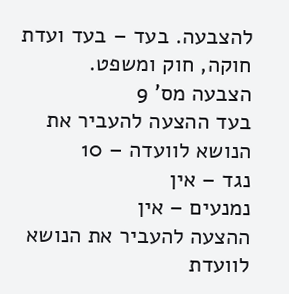להצבעה. בעד – בעד ועדת חוקה, חוק ומשפט.
הצבעה מס' 9
בעד ההצעה להעביר את הנושא לוועדה – 10
נגד – אין
נמנעים – אין
ההצעה להעביר את הנושא לוועדת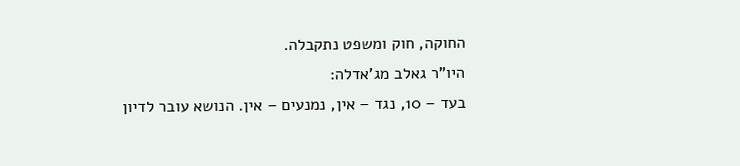החוקה, חוק ומשפט נתקבלה.
היו"ר גאלב מג'אדלה:
בעד – 10, נגד – אין, נמנעים – אין. הנושא עובר לדיון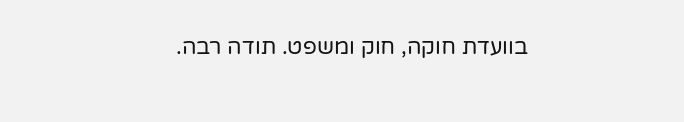בוועדת חוקה, חוק ומשפט. תודה רבה.